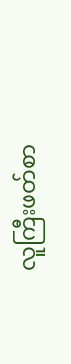လူကြီးဖတ်စာ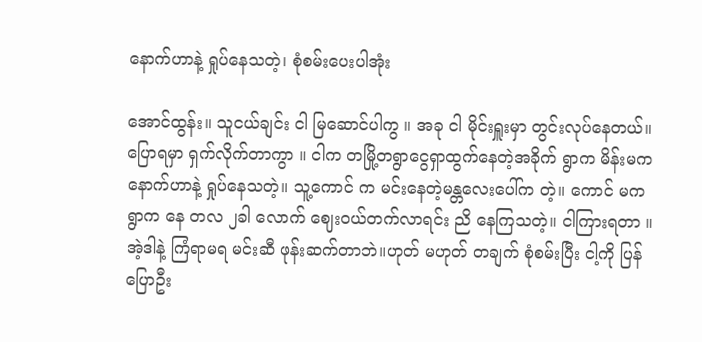နောက်ဟာနဲ့ ရှုပ်နေသတဲ့၊ စုံစမ်းပေးပါအုံး

အောင်ထွန်း။ သူငယ်ချင်း ငါ မြဆောင်ပါကွ ။ အခု ငါ မိုင်းရှူးမှာ တွင်းလုပ်နေတယ်။ပြောရမှာ ရှက်လိုက်တာကွာ ။ ငါက တမြို့တရွာငွေရှာထွက်နေတဲ့အခိုက် ရွာက မိန်းမက နောက်ဟာနဲ့ ရှုပ်နေသတဲ့။ သူ့ကောင် က မင်းနေတဲ့မန္တလေးပေါ်က တဲ့။ ကောင် မက ရွာက နေ တလ ၂ခါ လောက် ဈေးဝယ်တက်လာရင်း ညိ နေကြသတဲ့။ ငါကြားရတာ ။အဲ့ဒါနဲ့ ကြံရာမရ မင်းဆီ ဖုန်းဆက်တာဘဲ။ဟုတ် မဟုတ် တချက် စုံစမ်းပြီး ငါ့ကို ပြန်ပြောဦး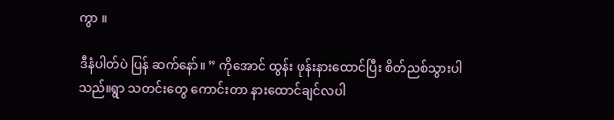ကွာ ။

ဒီနံပါတ်ပဲ ပြန် ဆက်နော်။ ” ကိုအောင် ထွန်း ဖုန်းနားထောင်ပြီး စိတ်ညစ်သွားပါသည်။ရွာ သတင်းတွေ ကောင်းတာ နားထောင်ချင်လပါ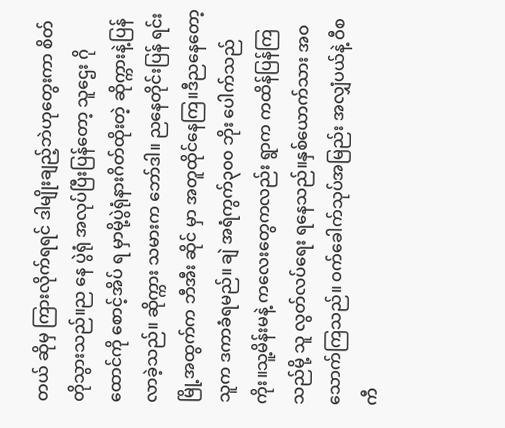တယ် ဆိုမှ ကြားလိုက်ရရင် ဒါမျိုးချည့်ဘဲဟုတွေးကာ စိတ်တိုသွားသည်။ည နေ ပွဲရုံ အလုပ်ပြီးပြန်တော့ သူဌေး ဂိုထောင်ကို စောင့်အိပ် ရ မှာမို့ပွဲရုံနားဂိတ်ထိုးတဲ့ ဆိုက္ကားနဲ့ပြန်လာခဲ့သည်။ ဆိုက္ကား သမားက ဘော်ဒါ။ ညနေတိုင်းပြန် ရင်းမြို့အထွက်က ဘီအီး ဆိုင် မှာ အတူထိုင်နေကြ။ဒီညနေတော့ သူက ဒကာခံရမည်။ ချဲ အရံကွက်၃၀၀ ဘိုး ပေါက်သည်ကိုး။သူ့မိန်းမနဲ့ ကလေးတွေကလည်း ရွာက ကထိန်ပြန်ကြသည်မို့ သူ လွတ်လပ်ရေး ရနေသည်။နှစ်ယောက်သား အဝ သောက်ကြသည်။ ဝက်ခေါက်သုပ်အမြည်း အလျှံပယ်နဲ့ ဝီစကီ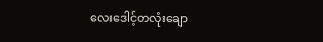လေးဒေါင့်တလုံးချော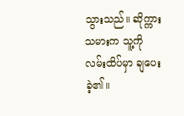သွားသည်။ ဆိုက္ကားသမားက သူ့ကို လမ်းထိပ်မှာ ချပေးခဲ့၏။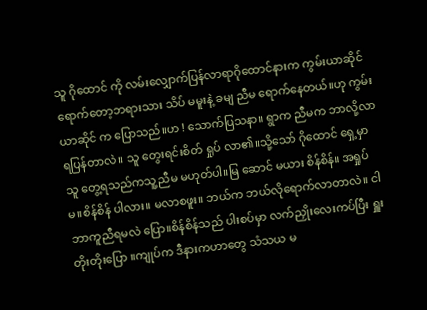သူ ဂိုထောင် ကို လမ်းလျှောက်ပြန်လာရာဂိုထောင်နားက ကွမ်းယာဆိုင်ရောက်တော့ဘရားသား သိပ် မမူးနဲ့ ခမျ ညီမ ရောက်နေတယ်။ဟု ကွမ်းယာဆိုင် က ပြောသည်။ဟ ! သောက်ပြသနာ။ ရွာက ညီမက ဘာလို့လာရပြန်တာလဲ။ သူ တွေးရင်းစိတ် ရှုပ် လာ၏။သို့သော် ဂိုထောင် ရှေ့မှာ သူ တွေ့ရသည်ကသူ့ညီမ မဟုတ်ပါ။မြ ဆောင် မယား စိန်စိန်။ အရှုပ်မ။စိန်စိန် ပါလား။ မလာစဖူး။ ဘယ်က ဘယ်လိုရောက်လာတာလဲ။ ငါ ဘာကူညီရမလဲ ပြော။စိန်စိန်သည် ပါးစပ်မှာ လက်ညှိုးလေးကပ်ပြီး ရှူး တိုးတိုးပြော ။ကျုပ်က ဒီနားကဟာတွေ သံသယ မ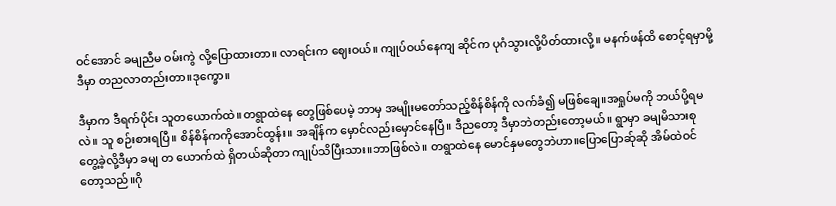ဝင်အောင် ခမျညီမ ဝမ်းကွဲ လို့ပြောထားတာ။ လာရင်းက ဈေးဝယ်။ ကျုပ်ဝယ်နေကျ ဆိုင်က ပုဂံသွားလို့ပိတ်ထားလို့။ မနက်ဖန်ထိ စောင့်ရမှာမို့ ဒီမှာ တညလာတည်းတာ။ဒုက္ခော။

ဒီမှာက ဒီရက်ပိုင်း သူတယောက်ထဲ။တရွာထဲနေ တွေဖြစ်ပေမဲ့ ဘာမှ အမျိုးမတော်သည့်စိန်စိန်ကို လက်ခံ၍ မဖြစ်ချေ။အရှုပ်မကို ဘယ်ပို့ရမလဲ။ သူ စဉ်းစားရပြီ။ စိန်စိန်ကကိုအောင်ထွန်း။ အချိန်က မှောင်လည်းမှောင်နေပြီ။ ဒီညတော့ ဒီမှာဘဲတည်းတော့မယ်။ ရွာမှာ ခမျမိသားစု တွေ့ခဲ့လို့ဒီမှာ ခမျ တ ယောက်ထဲ ရှိတယ်ဆိုတာ ကျုပ်သိပြီးသား။ဘာဖြစ်လဲ။ တရွာထဲနေ မောင်နှမတွေဘဲဟာ။ပြောပြောဆ်ုဆို အိမ်ထဲဝင်တော့သည်။ဂို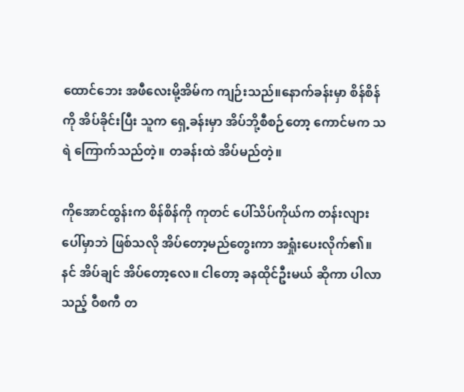ထောင်ဘေး အဖီလေးမို့အိမ်က ကျဉ်းသည်။နောက်ခန်းမှာ စိန်စိန်ကို အိပ်ခိုင်းပြီး သူက ရှေ့ခန်းမှာ အိပ်ဘို့စီစဉ်တော့ ကောင်မက သရဲ ကြောက်သည်တဲ့။ တခန်းထဲ အိပ်မည်တဲ့။

ကိုအောင်ထွန်းက စိန်စိန်ကို ကုတင် ပေါ်သိပ်ကိုယ်က တန်းလျားပေါ်မှာဘဲ ဖြစ်သလို အိပ်တော့မည်တွေးကာ အရှုံးပေးလိုက်၏။နင် အိပ်ချင် အိပ်တော့လေ။ ငါတော့ ခနထိုင်ဦးမယ် ဆိုကာ ပါလာသည့် ဝီစကီ တ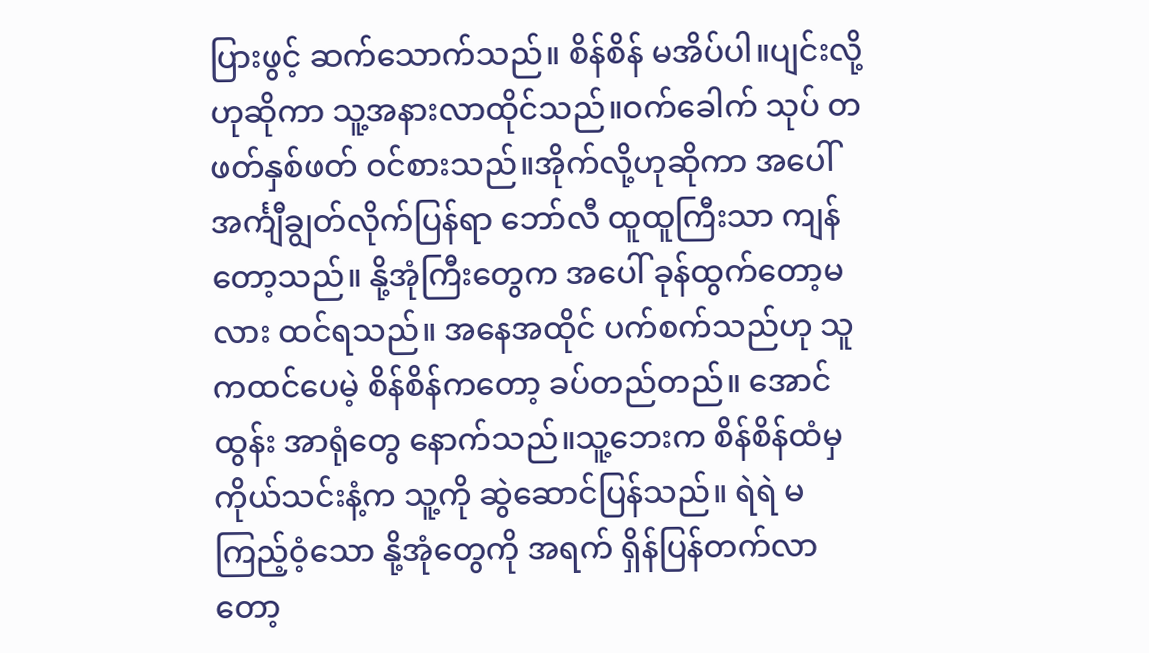ပြားဖွင့် ဆက်သောက်သည်။ စိန်စိန် မအိပ်ပါ။ပျင်းလို့ဟုဆိုကာ သူ့အနားလာထိုင်သည်။ဝက်ခေါက် သုပ် တဖတ်နှစ်ဖတ် ဝင်စားသည်။အိုက်လို့ဟုဆိုကာ အပေါ် အင်္ကျီချွတ်လိုက်ပြန်ရာ ဘော်လီ ထူထူကြီးသာ ကျန်တော့သည်။ နို့အုံကြီးတွေက အပေါ် ခုန်ထွက်တော့မလား ထင်ရသည်။ အနေအထိုင် ပက်စက်သည်ဟု သူကထင်ပေမဲ့ စိန်စိန်ကတော့ ခပ်တည်တည်။ အောင်ထွန်း အာရုံတွေ နောက်သည်။သူ့ဘေးက စိန်စိန်ထံမှ ကိုယ်သင်းနံ့က သူ့ကို ဆွဲဆောင်ပြန်သည်။ ရဲရဲ မကြည့်ဝံ့သော နို့အုံတွေကို အရက် ရှိန်ပြန်တက်လာတော့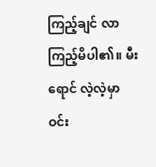ကြည့်ချင် လာကြည့်မိပါ၏။ မီးရောင် လဲ့လဲ့မှာ ဝင်း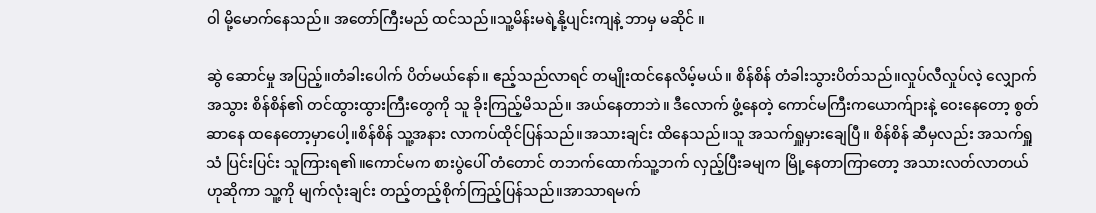ဝါ မို့မောက်နေသည်။ အတော်ကြီးမည် ထင်သည်။သူ့မိန်းမရဲ့နို့ပျင်းကျနဲ့ ဘာမှ မဆိုင် ။

ဆွဲ ဆောင်မှု အပြည့်။တံခါးပေါက် ပိတ်မယ်နော်။ ဧည့်သည်လာရင် တမျိုးထင်နေလိမ့်မယ်။ စိန်စိန် တံခါးသွားပိတ်သည်။လှုပ်လီလှုပ်လဲ့ လျှောက်အသွား စိန်စိန်၏ တင်ထွားထွားကြီးတွေကို သူ ခိုးကြည့်မိသည်။ အယ်နေတာဘဲ။ ဒီလောက် ဖွံ့နေတဲ့ ကောင်မကြီးကယောက်ျားနဲ့ ဝေးနေတော့ စွတ်ဆာနေ ထနေတော့မှာပေါ့။စိန်စိန် သူ့အနား လာကပ်ထိုင်ပြန်သည်။အသားချင်း ထိနေသည်။သူ အသက်ရှူမှားချေပြီ။ စိန်စိန် ဆီမှလည်း အသက်ရှူသံ ပြင်းပြင်း သူကြားရ၏။ကောင်မက စားပွဲပေါ် တံတောင် တဘက်ထောက်သူ့ဘက် လှည့်ပြီးခမျက မြို့နေတာကြာတော့ အသားလတ်လာတယ်ဟုဆိုကာ သူ့ကို မျက်လုံးချင်း တည့်တည့်စိုက်ကြည့်ပြန်သည်။အာသာရမက်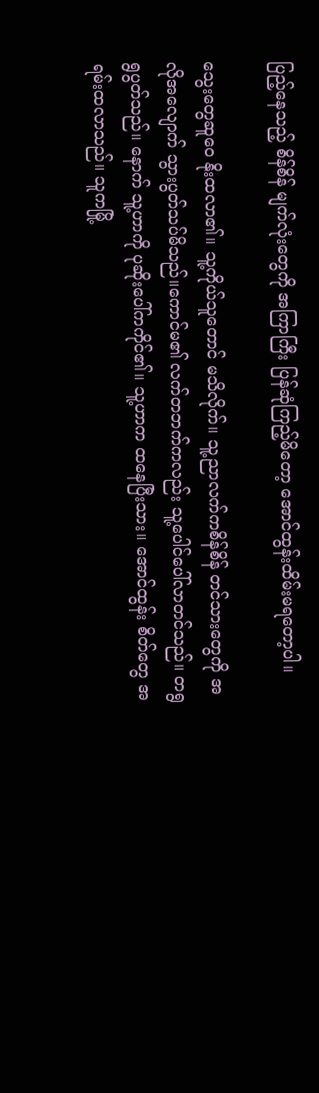ပြည့်နေသည့် စိန်စိန် မျက်လုံးတွေကို အကြာကြီး ပြန်ဆုံကြည့်မိတော့ အောင်ထွန်းထိမ်းမရတော့ပါ။

သွေးတွေဆူဝေ နိုးထလာ၏။ သူ့ကိုယ်သူတောင် မသိလိုက်။ သူ့ညာလက်ကစိန်စိန် တင်သားတွေကို အလိုအလျောက် သွားပွတ်သပ်မိသည်။ကောင်မ၏ လက်တဘက်ကလည်း သူ့ပေါင်ပေါ်လာတင်သည်။ တရွရွပွတ်သည်။ နောက် သူ့ဟာကို ပုဆိုးပေါ်ကကိုင်၏။ သူ့ဟာက ထနေပြီးသား။ အောင်ထွန်း စိတ်တွေ အရမ်းထလာသည်။ သူကမြို့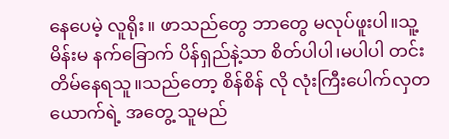နေပေမဲ့ လူရိုး။ ဖာသည်တွေ ဘာတွေ မလုပ်ဖူးပါ။သူ့မိန်းမ နက်ခြောက် ပိန်ရှည်နဲ့သာ စိတ်ပါပါ၊မပါပါ တင်းတိမ်နေရသူ။သည်တော့ စိန်စိန် လို လုံးကြီးပေါက်လှတ ယောက်ရဲ့ အတွေ့ သူမည်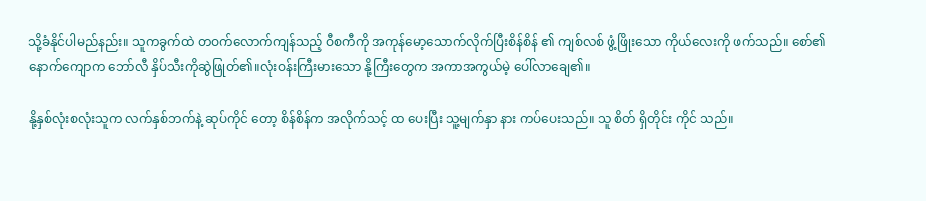သို့ခံနိုင်ပါမည်နည်း။ သူကခွက်ထဲ တဝက်လောက်ကျန်သည့် ဝီစကီကို အကုန်မော့သောက်လိုက်ပြီးစိန်စိန် ၏ ကျစ်လစ် ဖွံ့ဖြိုးသော ကိုယ်လေးကို ဖက်သည်။ စော်၏ နောက်ကျောက ဘော်လီ နှိပ်သီးကိုဆွဲဖြုတ်၏။လုံးဝန်းကြီးမားသော နို့ကြီးတွေက အကာအကွယ်မဲ့ ပေါ်လာချေ၏။

နို့နှစ်လုံးစလုံးသူက လက်နှစ်ဘက်နဲ့ ဆုပ်ကိုင် တော့ စိန်စိန်က အလိုက်သင့် ထ ပေးပြီး သူ့မျက်နှာ နား ကပ်ပေးသည်။ သူ စိတ် ရှိတိုင်း ကိုင် သည်။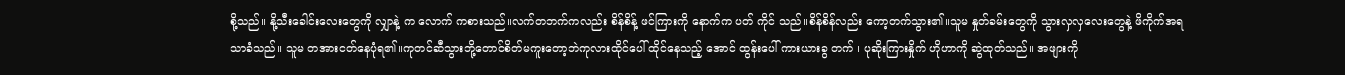စို့သည်။ နို့သီးခေါင်းလေးတွေကို လျှာနဲ့ က လောက် ကစားသည်။လက်တဘက်ကလည်း စိန်စိန့် ဖင်ကြားကို နောက်က ပတ် ကိုင် သည်။စိန်စိန်လည်း ကော့တက်သွား၏။သူမ နှုတ်ခမ်းတွေကို သွားလှလှလေးတွေနဲ့ ဖိကိုက်အရသာခံသည်။ သူမ တအားငတ်နေပုံရ၏။ကုတင်ဆီသွားဘို့တောင်စိတ်မကူးတော့ဘဲကုလားထိုင်ပေါ် ထိုင်နေသည့် အောင် ထွန်းပေါ် ကားယားခွ တက် ၊ ပုဆိုးကြားနှိုက် ဟိုဟာကို ဆွဲထုတ်သည်။ အဖျားကို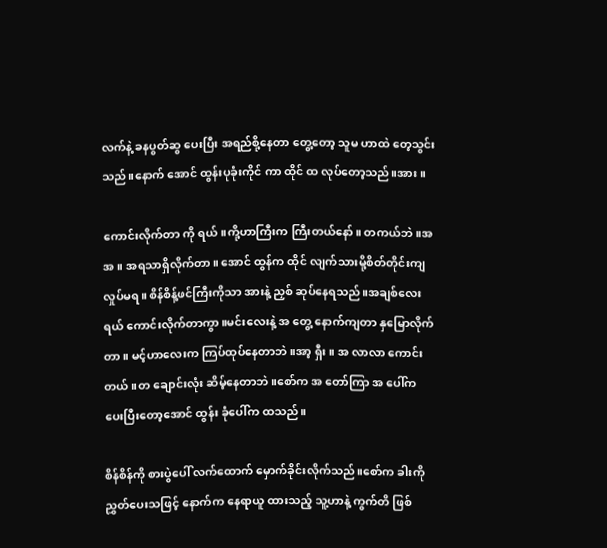လက်နဲ့ ခနပွတ်ဆွ ပေးပြီး အရည်စို့နေတာ တွေ့တော့ သူမ ဟာထဲ တေ့သွင်းသည်။နောက် အောင် ထွန်းပုခုံးကိုင် ကာ ထိုင် ထ လုပ်တော့သည်။အား။

ကောင်းလိုက်တာ ကို ရယ်။ကို့ဟာကြီးက ကြီးတယ်နော်။ တကယ်ဘဲ။အ အ ။ အရသာရှိလိုက်တာ။ အောင် ထွန်က ထိုင် လျက်သားမို့စိတ်တိုင်းကျလှုပ်မရ။ စိန်စိန့်ဖင်ကြီးကိုသာ အားနဲ့ ညှစ် ဆုပ်နေရသည်။အချစ်လေးရယ် ကောင်းလိုက်တာကွာ။မင်းလေးနဲ့ အ တွေ့ နောက်ကျတာ နှမြောလိုက်တာ။ မင့်ဟာလေးက ကြပ်ထုပ်နေတာဘဲ။အာ့ ရှီး ။ အ လာလာ ကောင်းတယ်။တ ချောင်းလုံး ဆိမ့်နေတာဘဲ။စော်က အ တော်ကြာ အ ပေါ်က ပေးပြီးတော့အောင် ထွန်း ခုံပေါ်က ထသည်။

စိန်စိန်ကို စားပွဲပေါ် လက်ထောက် မှောက်ခိုင်းလိုက်သည်။စော်က ခါးကို ညွှတ်ပေးသဖြင့် နောက်က နေရာယူ ထားသည့် သူ့ဟာနဲ့ ကွက်တိ ဖြစ်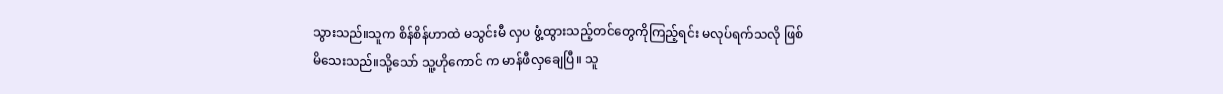သွားသည်။သူက စိန်စိန်ဟာထဲ မသွင်းမီ လှပ ဖွံ့ထွားသည့်တင်တွေကိုကြည့်ရင်း မလုပ်ရက်သလို ဖြစ်မိသေးသည်။သို့သော် သူ့ဟိုကောင် က မာန်ဖီလှချေပြီ။ သူ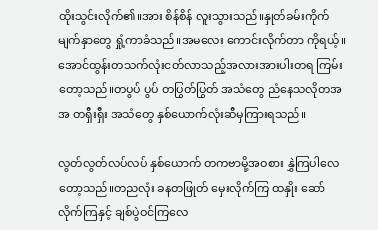ထိုးသွင်းလိုက်၏။အား စိန်စိန် လူးသွားသည်။နှုတ်ခမ်းကိုက် မျက်နှာတွေ ရှုံ့ကာခံသည်။အမလေး ကောင်းလိုက်တာ ကိုရယ့်။အောင်ထွန်းတသက်လုံးငတ်လာသည့်အလားအားပါးတရ ကြမ်းတော့သည်။တပွပ် ပွပ် တပြွတ်ပြွတ် အသံတွေ ညံနေသလိုတအအ တရှီးရှီး အသံတွေ နှစ်ယောက်လုံးဆီမှကြားရသည်။

လွတ်လွတ်လပ်လပ် နှစ်ယောက် တကဗာမို့အဝစား နွှဲကြပါလေတော့သည်။တညလုံး ခနတဖြုတ် မှေးလိုက်ကြ ထနှိုး ဆော်လိုက်ကြနှင့် ချစ်ပွဲဝင်ကြလေ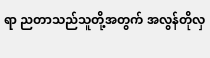ရာ ညတာသည်သူတို့အတွက် အလွန်တိုလှ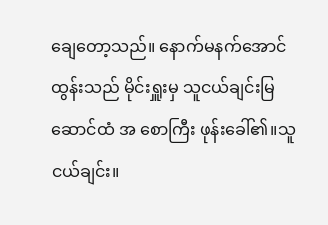ချေတော့သည်။ နောက်မနက်အောင် ထွန်းသည် မိုင်းရှူးမှ သူငယ်ချင်းမြဆောင်ထံ အ စောကြီး ဖုန်းခေါ်၏။သူငယ်ချင်း။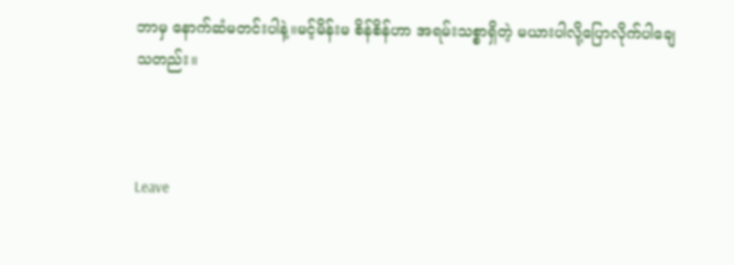ဘာမှ နောက်ဆံမတင်းပါနဲ့။မင့်မိန်းမ စိန်စိန်ဟာ အရမ်းသစ္စာရှိတဲ့ မယားပါလို့ပြောလိုက်ပါချေသတည်း။



Leave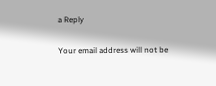a Reply

Your email address will not be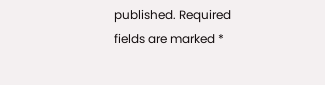published. Required fields are marked *